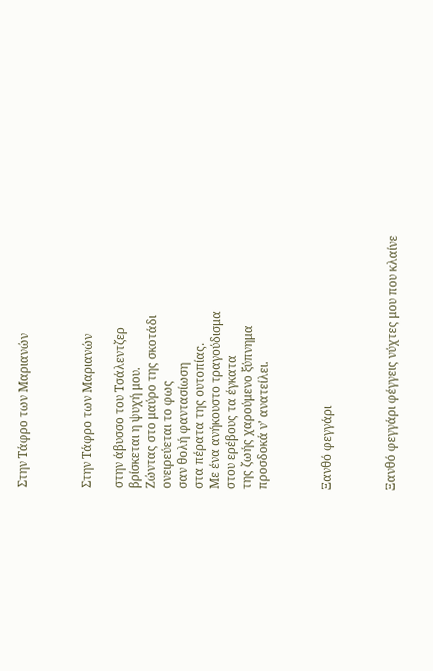Στην Τάφρο των Μαριανών



Στην Τάφρο των Μαριανών

στην άβυσσο του Τσάλεντζερ
βρίσκεται η ψυχή μου.
Ζώντας στο μαύρο της σκοτάδι
ονειρεύεται το φως
σαν θολή φαντασίωση
στα πέρατα της ουτοπίας.
Με ένα ανήκουστο τραγούδισμα
στου ερέβους τα έγκατα
της ζωής χαρούμενο ξύπνημα
προσδοκά ν’ ανατείλει.



Ξανθό φεγγάρι



Ξανθό φεγγάρι φέγγεις νύχτες μου που κλαίνε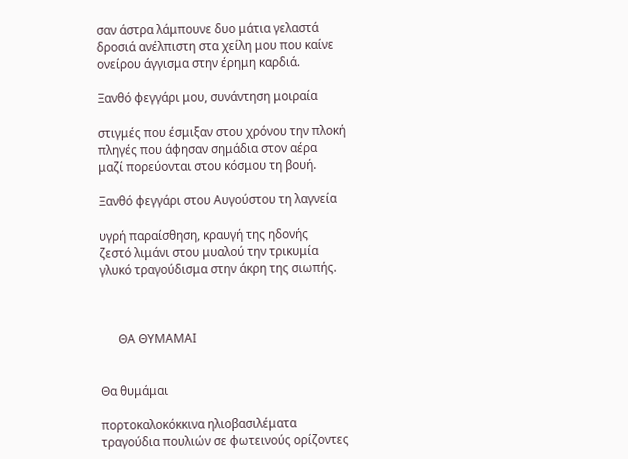σαν άστρα λάμπουνε δυο μάτια γελαστά
δροσιά ανέλπιστη στα χείλη μου που καίνε
ονείρου άγγισμα στην έρημη καρδιά.

Ξανθό φεγγάρι μου, συνάντηση μοιραία

στιγμές που έσμιξαν στου χρόνου την πλοκή
πληγές που άφησαν σημάδια στον αέρα
μαζί πορεύονται στου κόσμου τη βουή.

Ξανθό φεγγάρι στου Αυγούστου τη λαγνεία

υγρή παραίσθηση, κραυγή της ηδονής
ζεστό λιμάνι στου μυαλού την τρικυμία
γλυκό τραγούδισμα στην άκρη της σιωπής.



      ΘΑ ΘΥΜΑΜΑΙ


Θα θυμάμαι

πορτοκαλοκόκκινα ηλιοβασιλέματα
τραγούδια πουλιών σε φωτεινούς ορίζοντες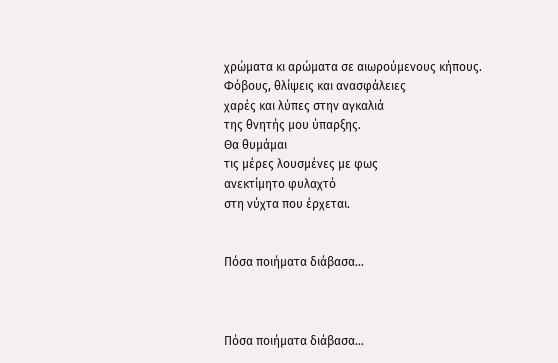χρώματα κι αρώματα σε αιωρούμενους κήπους.
Φόβους, θλίψεις και ανασφάλειες
χαρές και λύπες στην αγκαλιά
της θνητής μου ύπαρξης.
Θα θυμάμαι
τις μέρες λουσμένες με φως
ανεκτίμητο φυλαχτό
στη νύχτα που έρχεται.


Πόσα ποιήματα διάβασα…



Πόσα ποιήματα διάβασα…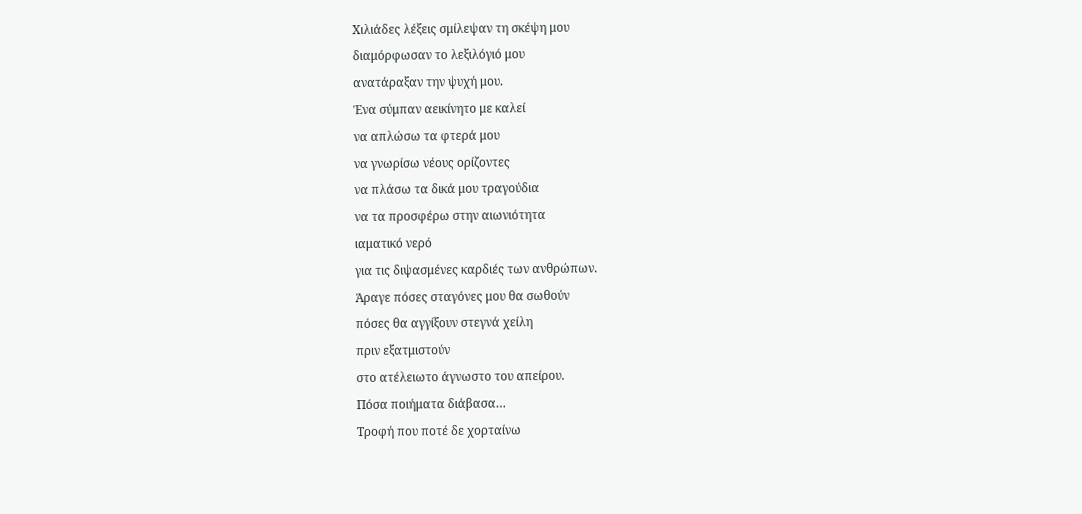Χιλιάδες λέξεις σμίλεψαν τη σκέψη μου
διαμόρφωσαν το λεξιλόγιό μου
ανατάραξαν την ψυχή μου.
Ένα σύμπαν αεικίνητο με καλεί
να απλώσω τα φτερά μου
να γνωρίσω νέους ορίζοντες
να πλάσω τα δικά μου τραγούδια
να τα προσφέρω στην αιωνιότητα
ιαματικό νερό
για τις διψασμένες καρδιές των ανθρώπων.
Άραγε πόσες σταγόνες μου θα σωθούν
πόσες θα αγγίξουν στεγνά χείλη
πριν εξατμιστούν
στο ατέλειωτο άγνωστο του απείρου.
Πόσα ποιήματα διάβασα…
Τροφή που ποτέ δε χορταίνω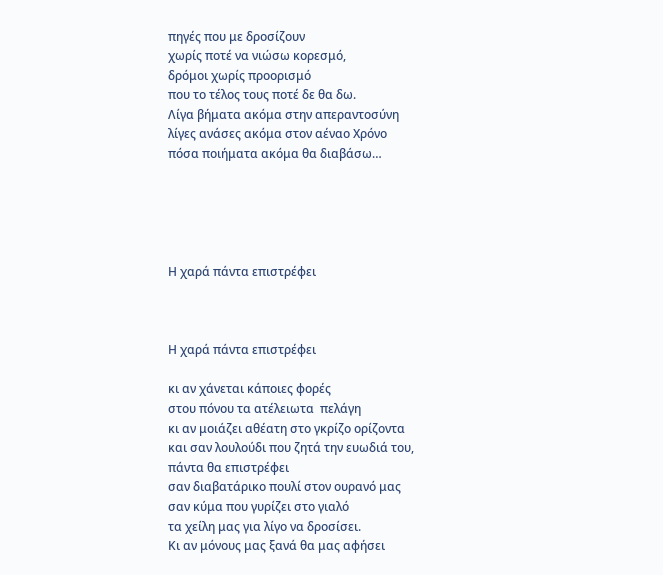πηγές που με δροσίζουν
χωρίς ποτέ να νιώσω κορεσμό,
δρόμοι χωρίς προορισμό
που το τέλος τους ποτέ δε θα δω.
Λίγα βήματα ακόμα στην απεραντοσύνη
λίγες ανάσες ακόμα στον αέναο Χρόνο
πόσα ποιήματα ακόμα θα διαβάσω…





Η χαρά πάντα επιστρέφει



Η χαρά πάντα επιστρέφει

κι αν χάνεται κάποιες φορές
στου πόνου τα ατέλειωτα  πελάγη
κι αν μοιάζει αθέατη στο γκρίζο ορίζοντα
και σαν λουλούδι που ζητά την ευωδιά του,
πάντα θα επιστρέφει
σαν διαβατάρικο πουλί στον ουρανό μας
σαν κύμα που γυρίζει στο γιαλό
τα χείλη μας για λίγο να δροσίσει.
Κι αν μόνους μας ξανά θα μας αφήσει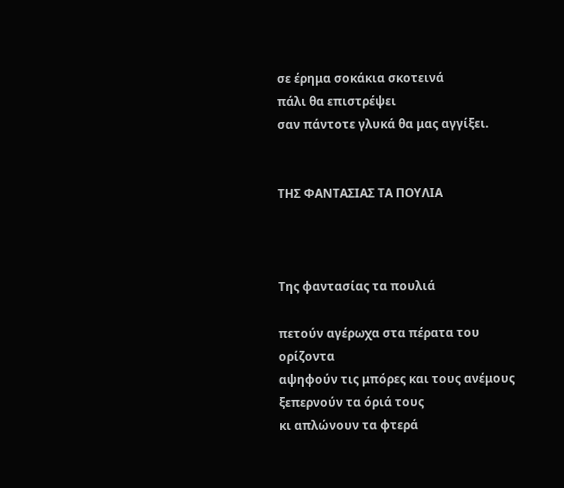σε έρημα σοκάκια σκοτεινά
πάλι θα επιστρέψει
σαν πάντοτε γλυκά θα μας αγγίξει.


ΤΗΣ ΦΑΝΤΑΣΙΑΣ ΤΑ ΠΟΥΛΙΑ



Της φαντασίας τα πουλιά

πετούν αγέρωχα στα πέρατα του ορίζοντα
αψηφούν τις μπόρες και τους ανέμους
ξεπερνούν τα όριά τους
κι απλώνουν τα φτερά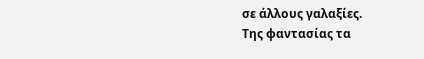σε άλλους γαλαξίες.
Της φαντασίας τα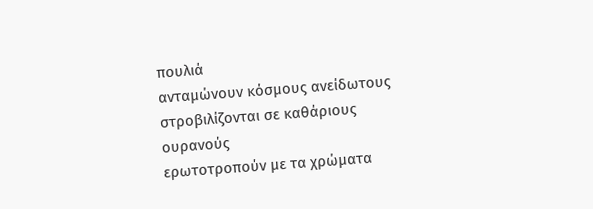πουλιά
ανταμώνουν κόσμους ανείδωτους
στροβιλίζονται σε καθάριους ουρανούς
ερωτοτροπούν με τα χρώματα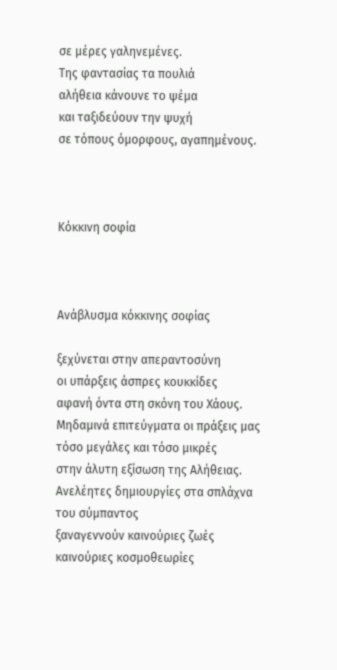σε μέρες γαληνεμένες.
Της φαντασίας τα πουλιά
αλήθεια κάνουνε το ψέμα
και ταξιδεύουν την ψυχή
σε τόπους όμορφους, αγαπημένους.



Κόκκινη σοφία



Ανάβλυσμα κόκκινης σοφίας

ξεχύνεται στην απεραντοσύνη
οι υπάρξεις άσπρες κουκκίδες
αφανή όντα στη σκόνη του Χάους.
Μηδαμινά επιτεύγματα οι πράξεις μας
τόσο μεγάλες και τόσο μικρές
στην άλυτη εξίσωση της Αλήθειας.
Ανελέητες δημιουργίες στα σπλάχνα του σύμπαντος
ξαναγεννούν καινούριες ζωές
καινούριες κοσμοθεωρίες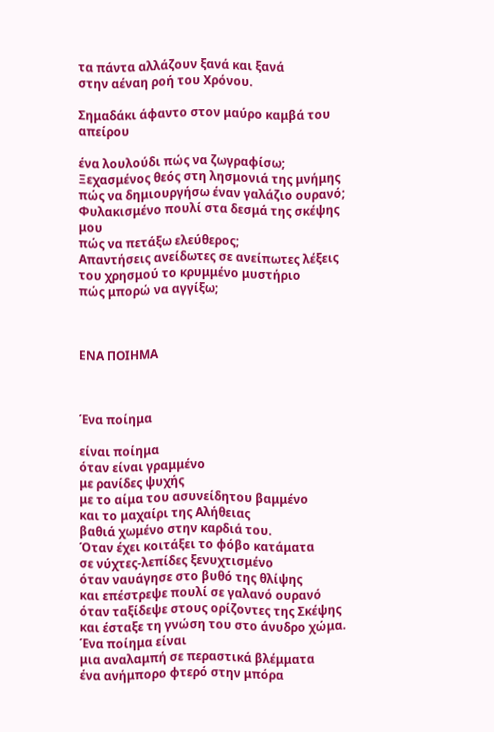τα πάντα αλλάζουν ξανά και ξανά
στην αέναη ροή του Χρόνου.

Σημαδάκι άφαντο στον μαύρο καμβά του απείρου

ένα λουλούδι πώς να ζωγραφίσω;
Ξεχασμένος θεός στη λησμονιά της μνήμης
πώς να δημιουργήσω έναν γαλάζιο ουρανό;
Φυλακισμένο πουλί στα δεσμά της σκέψης μου
πώς να πετάξω ελεύθερος;
Απαντήσεις ανείδωτες σε ανείπωτες λέξεις
του χρησμού το κρυμμένο μυστήριο
πώς μπορώ να αγγίξω;



ΕΝΑ ΠΟΙΗΜΑ



Ένα ποίημα

είναι ποίημα
όταν είναι γραμμένο
με ρανίδες ψυχής
με το αίμα του ασυνείδητου βαμμένο
και το μαχαίρι της Αλήθειας
βαθιά χωμένο στην καρδιά του.
Όταν έχει κοιτάξει το φόβο κατάματα
σε νύχτες-λεπίδες ξενυχτισμένο
όταν ναυάγησε στο βυθό της θλίψης
και επέστρεψε πουλί σε γαλανό ουρανό
όταν ταξίδεψε στους ορίζοντες της Σκέψης
και έσταξε τη γνώση του στο άνυδρο χώμα.
Ένα ποίημα είναι
μια αναλαμπή σε περαστικά βλέμματα
ένα ανήμπορο φτερό στην μπόρα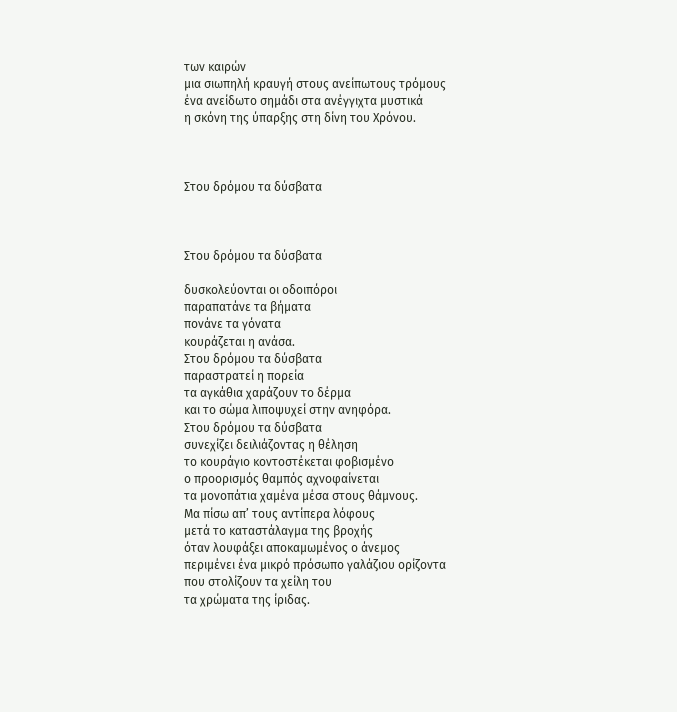των καιρών
μια σιωπηλή κραυγή στους ανείπωτους τρόμους
ένα ανείδωτο σημάδι στα ανέγγιχτα μυστικά
η σκόνη της ύπαρξης στη δίνη του Χρόνου.



Στου δρόμου τα δύσβατα



Στου δρόμου τα δύσβατα

δυσκολεύονται οι οδοιπόροι
παραπατάνε τα βήματα
πονάνε τα γόνατα
κουράζεται η ανάσα.
Στου δρόμου τα δύσβατα
παραστρατεί η πορεία
τα αγκάθια χαράζουν το δέρμα
και το σώμα λιποψυχεί στην ανηφόρα.
Στου δρόμου τα δύσβατα
συνεχίζει δειλιάζοντας η θέληση
το κουράγιο κοντοστέκεται φοβισμένο
ο προορισμός θαμπός αχνοφαίνεται
τα μονοπάτια χαμένα μέσα στους θάμνους.
Μα πίσω απ’ τους αντίπερα λόφους
μετά το καταστάλαγμα της βροχής
όταν λουφάξει αποκαμωμένος ο άνεμος
περιμένει ένα μικρό πρόσωπο γαλάζιου ορίζοντα
που στολίζουν τα χείλη του
τα χρώματα της ίριδας.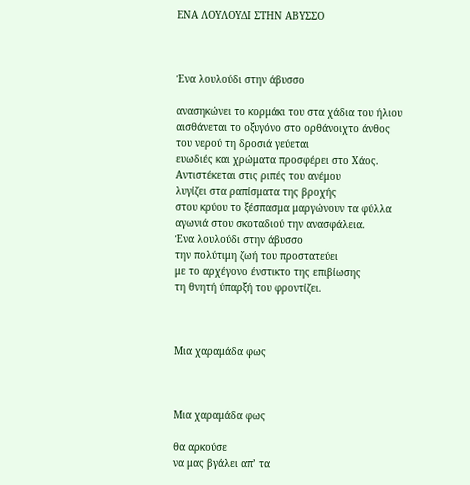ΕΝΑ ΛΟΥΛΟΥΔΙ ΣΤΗΝ ΑΒΥΣΣΟ



Ένα λουλούδι στην άβυσσο

ανασηκώνει το κορμάκι του στα χάδια του ήλιου
αισθάνεται το οξυγόνο στο ορθάνοιχτο άνθος
του νερού τη δροσιά γεύεται
ευωδιές και χρώματα προσφέρει στο Χάος.
Αντιστέκεται στις ριπές του ανέμου
λυγίζει στα ραπίσματα της βροχής
στου κρύου το ξέσπασμα μαργώνουν τα φύλλα
αγωνιά στου σκοταδιού την ανασφάλεια.
Ένα λουλούδι στην άβυσσο
την πολύτιμη ζωή του προστατεύει
με το αρχέγονο ένστικτο της επιβίωσης
τη θνητή ύπαρξή του φροντίζει.



Μια χαραμάδα φως



Μια χαραμάδα φως

θα αρκούσε
να μας βγάλει απ’ τα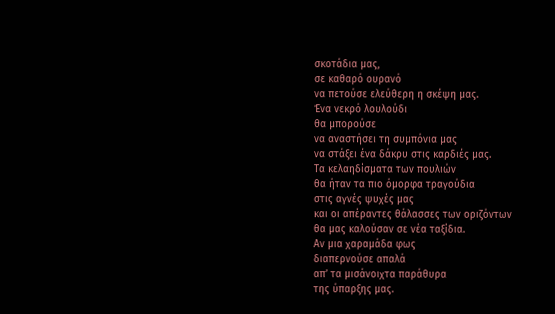σκοτάδια μας,
σε καθαρό ουρανό
να πετούσε ελεύθερη η σκέψη μας.
Ένα νεκρό λουλούδι
θα μπορούσε
να αναστήσει τη συμπόνια μας
να στάξει ένα δάκρυ στις καρδιές μας.
Τα κελαηδίσματα των πουλιών
θα ήταν τα πιο όμορφα τραγούδια
στις αγνές ψυχές μας
και οι απέραντες θάλασσες των οριζόντων
θα μας καλούσαν σε νέα ταξίδια.
Αν μια χαραμάδα φως
διαπερνούσε απαλά
απ’ τα μισάνοιχτα παράθυρα
της ύπαρξης μας.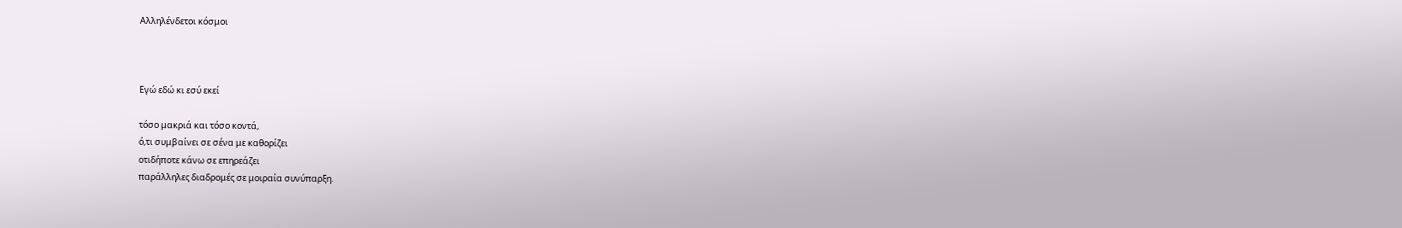Αλληλένδετοι κόσμοι



Εγώ εδώ κι εσύ εκεί

τόσο μακριά και τόσο κοντά,
ό,τι συμβαίνει σε σένα με καθορίζει
οτιδήποτε κάνω σε επηρεάζει
παράλληλες διαδρομές σε μοιραία συνύπαρξη.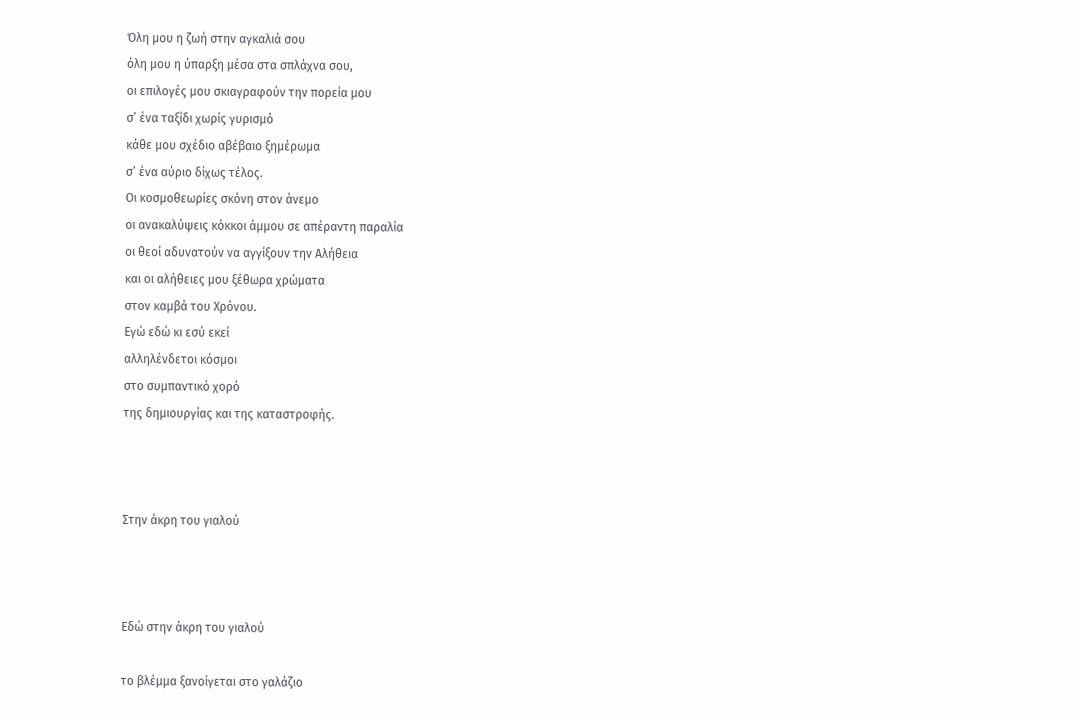Όλη μου η ζωή στην αγκαλιά σου
όλη μου η ύπαρξη μέσα στα σπλάχνα σου,
οι επιλογές μου σκιαγραφούν την πορεία μου
σ’ ένα ταξίδι χωρίς γυρισμό
κάθε μου σχέδιο αβέβαιο ξημέρωμα
σ’ ένα αύριο δίχως τέλος.
Οι κοσμοθεωρίες σκόνη στον άνεμο
οι ανακαλύψεις κόκκοι άμμου σε απέραντη παραλία
οι θεοί αδυνατούν να αγγίξουν την Αλήθεια
και οι αλήθειες μου ξέθωρα χρώματα
στον καμβά του Χρόνου.
Εγώ εδώ κι εσύ εκεί
αλληλένδετοι κόσμοι
στο συμπαντικό χορό
της δημιουργίας και της καταστροφής.



Στην άκρη του γιαλού



Εδώ στην άκρη του γιαλού

το βλέμμα ξανοίγεται στο γαλάζιο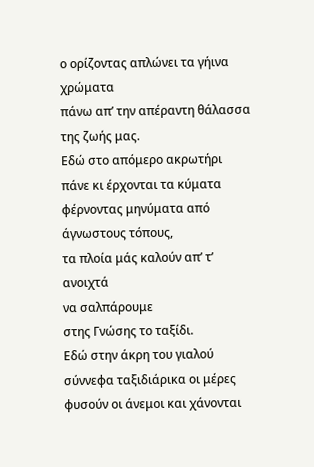ο ορίζοντας απλώνει τα γήινα χρώματα
πάνω απ’ την απέραντη θάλασσα
της ζωής μας.
Εδώ στο απόμερο ακρωτήρι
πάνε κι έρχονται τα κύματα
φέρνοντας μηνύματα από άγνωστους τόπους,
τα πλοία μάς καλούν απ’ τ’ ανοιχτά
να σαλπάρουμε
στης Γνώσης το ταξίδι.
Εδώ στην άκρη του γιαλού
σύννεφα ταξιδιάρικα οι μέρες
φυσούν οι άνεμοι και χάνονται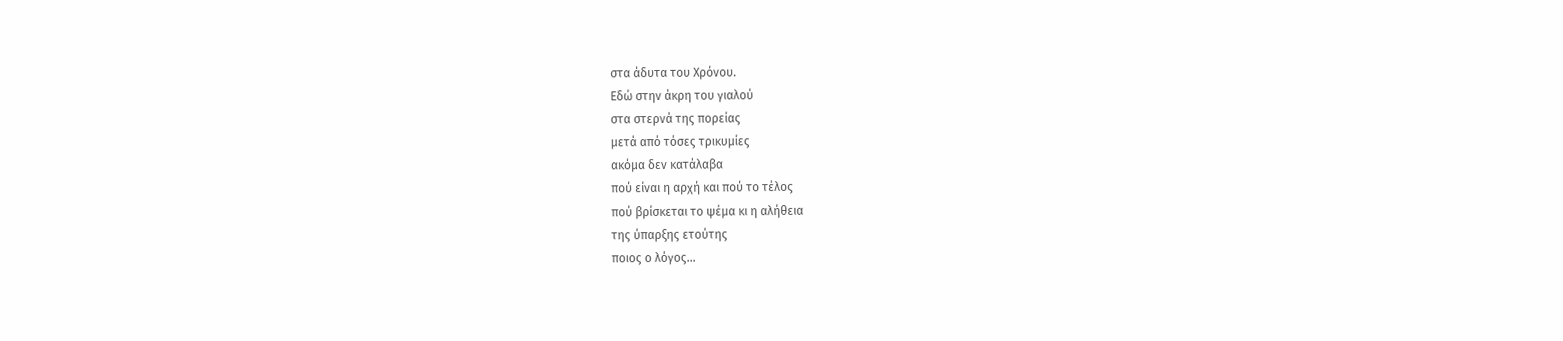στα άδυτα του Χρόνου.
Εδώ στην άκρη του γιαλού
στα στερνά της πορείας
μετά από τόσες τρικυμίες
ακόμα δεν κατάλαβα
πού είναι η αρχή και πού το τέλος
πού βρίσκεται το ψέμα κι η αλήθεια
της ύπαρξης ετούτης
ποιος ο λόγος…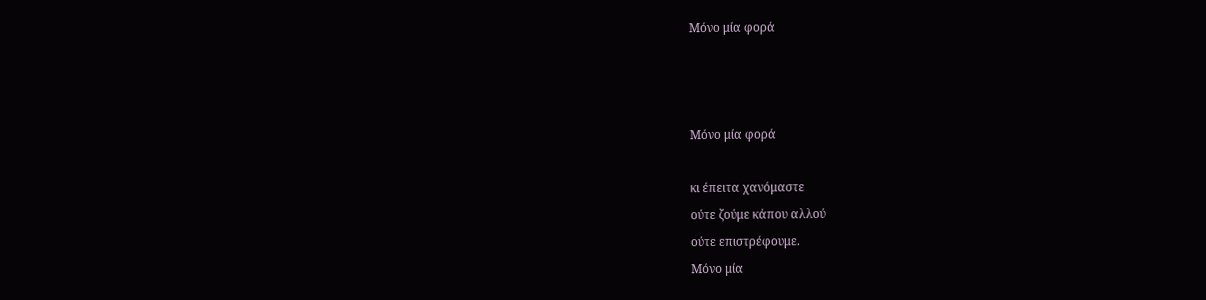Μόνο μία φορά



Μόνο μία φορά

κι έπειτα χανόμαστε
ούτε ζούμε κάπου αλλού
ούτε επιστρέφουμε.
Μόνο μία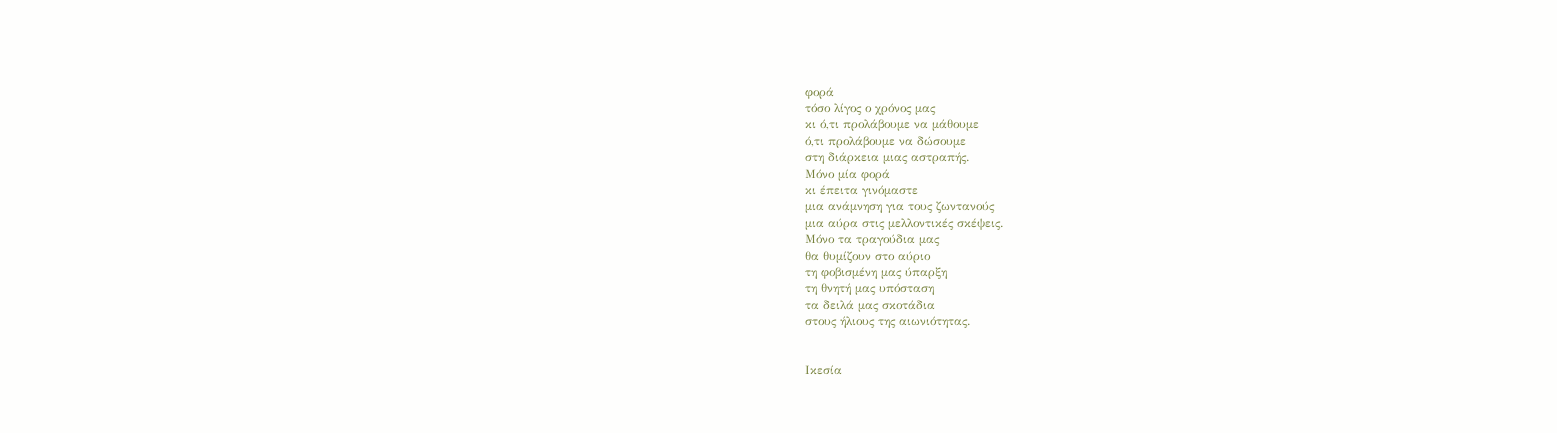φορά
τόσο λίγος ο χρόνος μας
κι ό,τι προλάβουμε να μάθουμε
ό,τι προλάβουμε να δώσουμε
στη διάρκεια μιας αστραπής.
Μόνο μία φορά
κι έπειτα γινόμαστε
μια ανάμνηση για τους ζωντανούς
μια αύρα στις μελλοντικές σκέψεις.
Μόνο τα τραγούδια μας
θα θυμίζουν στο αύριο
τη φοβισμένη μας ύπαρξη
τη θνητή μας υπόσταση
τα δειλά μας σκοτάδια
στους ήλιους της αιωνιότητας.


Ικεσία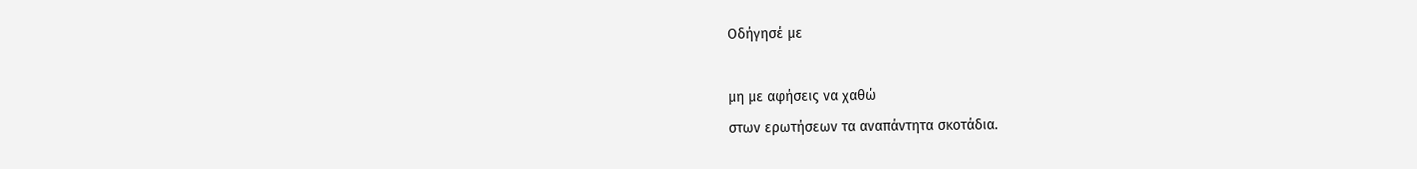Οδήγησέ με

μη με αφήσεις να χαθώ
στων ερωτήσεων τα αναπάντητα σκοτάδια.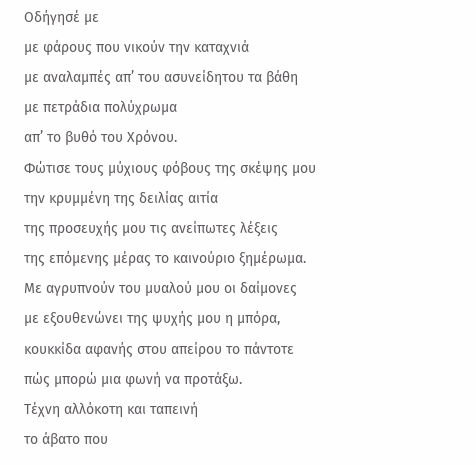Οδήγησέ με
με φάρους που νικούν την καταχνιά
με αναλαμπές απ’ του ασυνείδητου τα βάθη
με πετράδια πολύχρωμα
απ’ το βυθό του Χρόνου.
Φώτισε τους μύχιους φόβους της σκέψης μου
την κρυμμένη της δειλίας αιτία
της προσευχής μου τις ανείπωτες λέξεις
της επόμενης μέρας το καινούριο ξημέρωμα.
Με αγρυπνούν του μυαλού μου οι δαίμονες
με εξουθενώνει της ψυχής μου η μπόρα,
κουκκίδα αφανής στου απείρου το πάντοτε
πώς μπορώ μια φωνή να προτάξω.
Τέχνη αλλόκοτη και ταπεινή
το άβατο που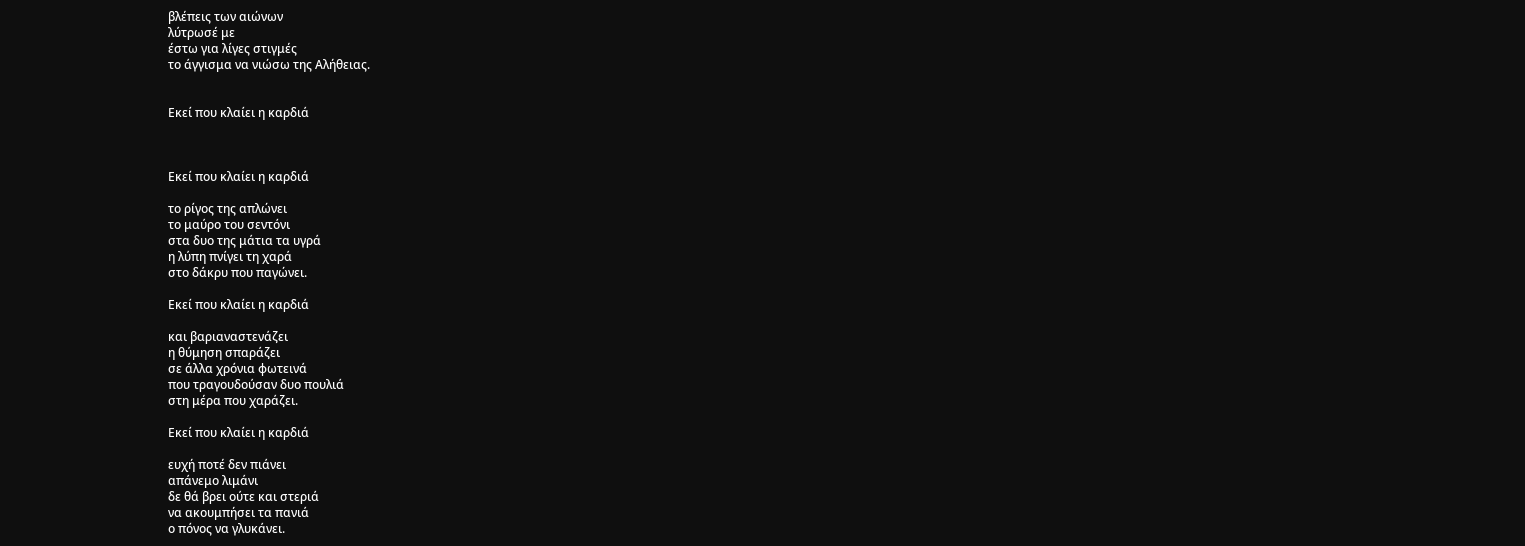βλέπεις των αιώνων
λύτρωσέ με
έστω για λίγες στιγμές
το άγγισμα να νιώσω της Αλήθειας.


Εκεί που κλαίει η καρδιά



Εκεί που κλαίει η καρδιά

το ρίγος της απλώνει
το μαύρο του σεντόνι
στα δυο της μάτια τα υγρά
η λύπη πνίγει τη χαρά
στο δάκρυ που παγώνει.

Εκεί που κλαίει η καρδιά

και βαριαναστενάζει
η θύμηση σπαράζει
σε άλλα χρόνια φωτεινά
που τραγουδούσαν δυο πουλιά
στη μέρα που χαράζει.

Εκεί που κλαίει η καρδιά

ευχή ποτέ δεν πιάνει
απάνεμο λιμάνι
δε θά βρει ούτε και στεριά
να ακουμπήσει τα πανιά
ο πόνος να γλυκάνει.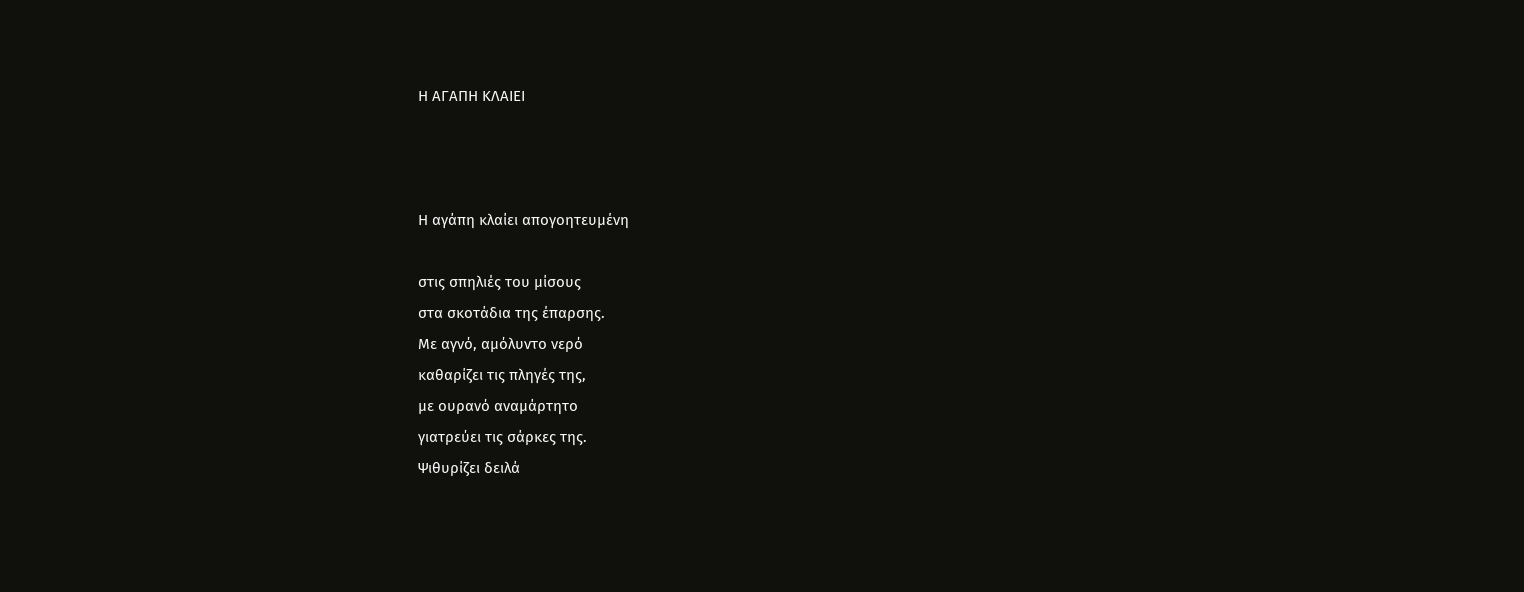Η ΑΓΑΠΗ ΚΛΑΙΕΙ



Η αγάπη κλαίει απογοητευμένη

στις σπηλιές του μίσους
στα σκοτάδια της έπαρσης.
Με αγνό, αμόλυντο νερό
καθαρίζει τις πληγές της,
με ουρανό αναμάρτητο
γιατρεύει τις σάρκες της.
Ψιθυρίζει δειλά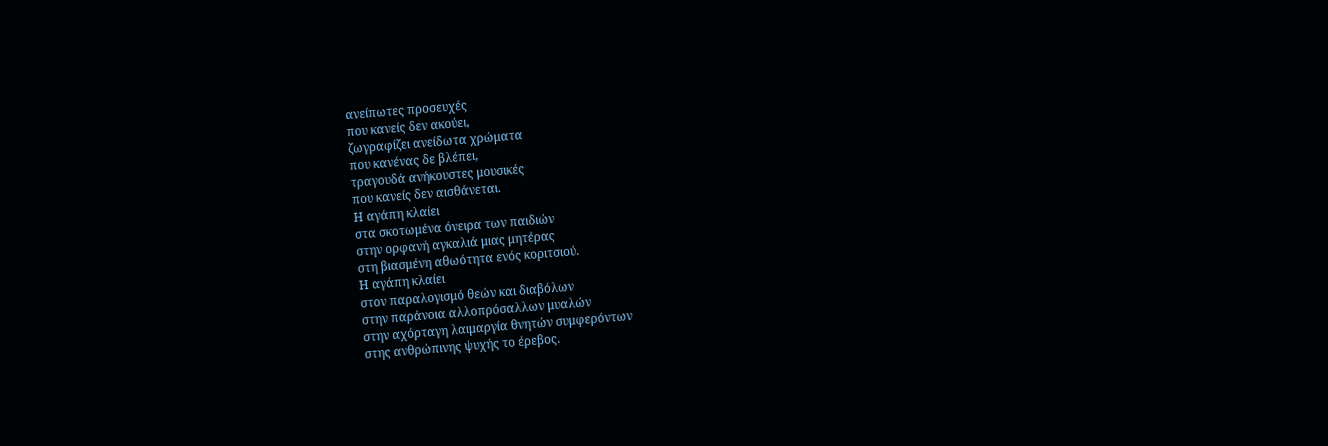ανείπωτες προσευχές
που κανείς δεν ακούει,
ζωγραφίζει ανείδωτα χρώματα
που κανένας δε βλέπει,
τραγουδά ανήκουστες μουσικές
που κανείς δεν αισθάνεται.
Η αγάπη κλαίει
στα σκοτωμένα όνειρα των παιδιών
στην ορφανή αγκαλιά μιας μητέρας
στη βιασμένη αθωότητα ενός κοριτσιού.
Η αγάπη κλαίει
στον παραλογισμό θεών και διαβόλων
στην παράνοια αλλοπρόσαλλων μυαλών
στην αχόρταγη λαιμαργία θνητών συμφερόντων
στης ανθρώπινης ψυχής το έρεβος.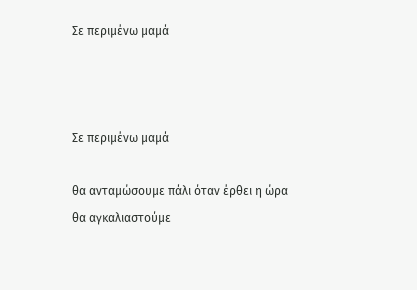Σε περιμένω μαμά



Σε περιμένω μαμά

θα ανταμώσουμε πάλι όταν έρθει η ώρα
θα αγκαλιαστούμε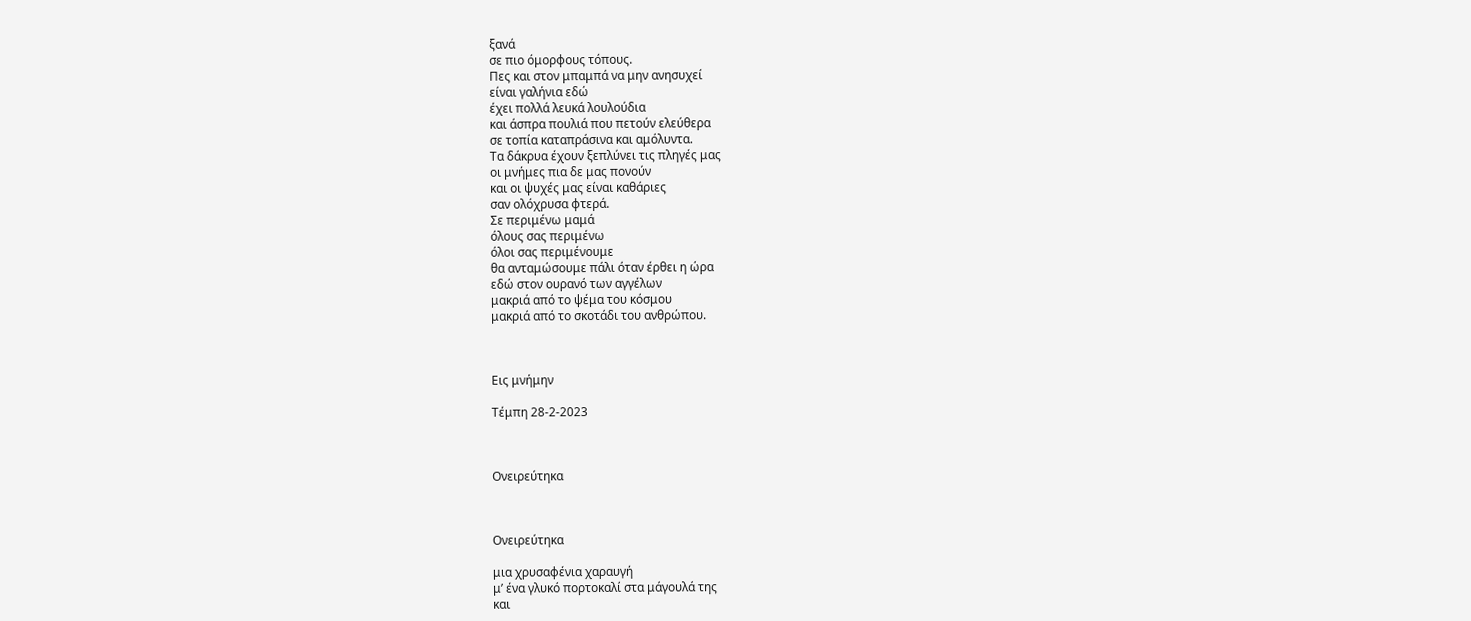ξανά
σε πιο όμορφους τόπους.
Πες και στον μπαμπά να μην ανησυχεί
είναι γαλήνια εδώ
έχει πολλά λευκά λουλούδια
και άσπρα πουλιά που πετούν ελεύθερα
σε τοπία καταπράσινα και αμόλυντα.
Τα δάκρυα έχουν ξεπλύνει τις πληγές μας
οι μνήμες πια δε μας πονούν
και οι ψυχές μας είναι καθάριες
σαν ολόχρυσα φτερά.
Σε περιμένω μαμά
όλους σας περιμένω
όλοι σας περιμένουμε
θα ανταμώσουμε πάλι όταν έρθει η ώρα
εδώ στον ουρανό των αγγέλων
μακριά από το ψέμα του κόσμου
μακριά από το σκοτάδι του ανθρώπου.



Εις μνήμην

Τέμπη 28-2-2023



Ονειρεύτηκα



Ονειρεύτηκα

μια χρυσαφένια χαραυγή
μ’ ένα γλυκό πορτοκαλί στα μάγουλά της
και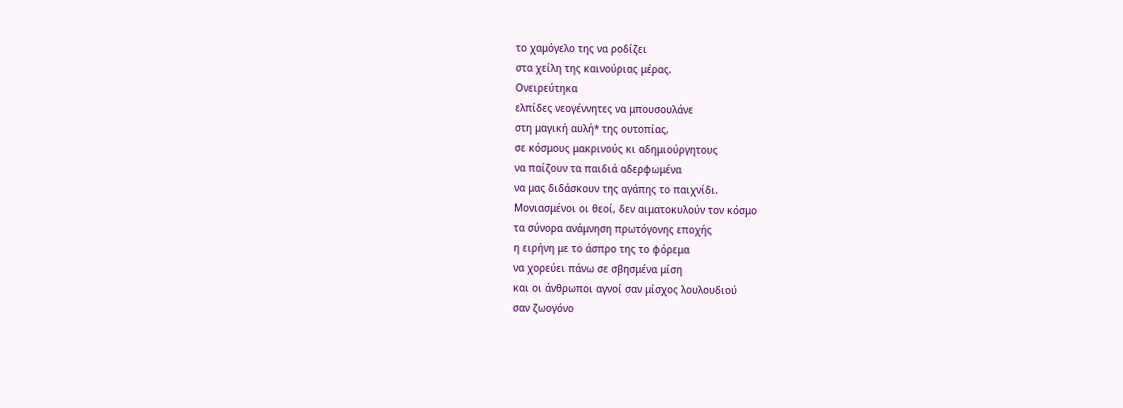το χαμόγελο της να ροδίζει
στα χείλη της καινούριας μέρας.
Ονειρεύτηκα
ελπίδες νεογέννητες να μπουσουλάνε
στη μαγική αυλή* της ουτοπίας,
σε κόσμους μακρινούς κι αδημιούργητους
να παίζουν τα παιδιά αδερφωμένα
να μας διδάσκουν της αγάπης το παιχνίδι.
Μονιασμένοι οι θεοί, δεν αιματοκυλούν τον κόσμο
τα σύνορα ανάμνηση πρωτόγονης εποχής
η ειρήνη με το άσπρο της το φόρεμα
να χορεύει πάνω σε σβησμένα μίση
και οι άνθρωποι αγνοί σαν μίσχος λουλουδιού
σαν ζωογόνο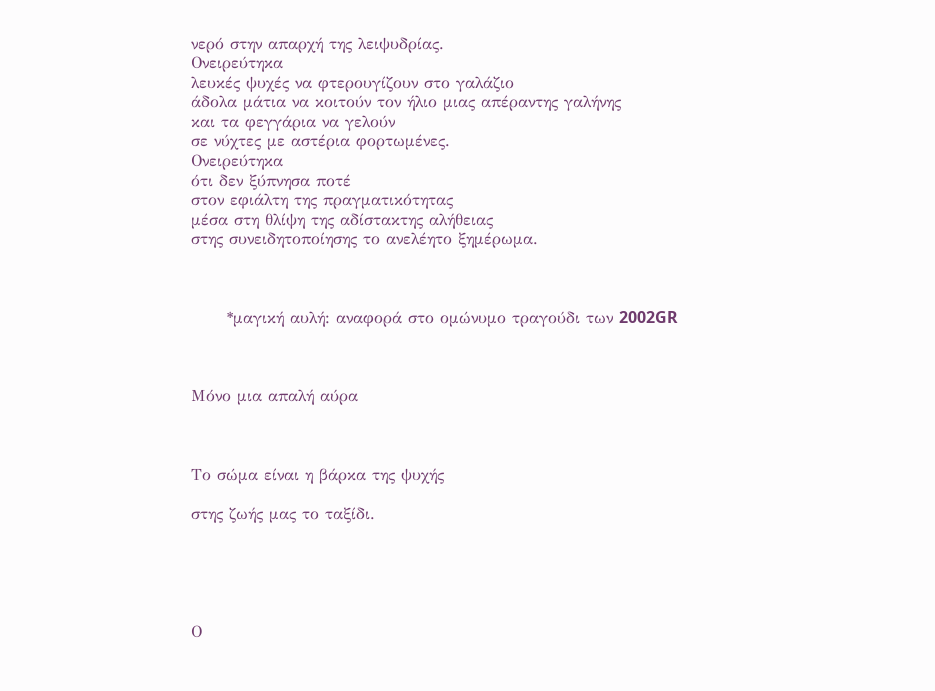νερό στην απαρχή της λειψυδρίας.
Ονειρεύτηκα
λευκές ψυχές να φτερουγίζουν στο γαλάζιο
άδολα μάτια να κοιτούν τον ήλιο μιας απέραντης γαλήνης
και τα φεγγάρια να γελούν
σε νύχτες με αστέρια φορτωμένες.
Ονειρεύτηκα
ότι δεν ξύπνησα ποτέ
στον εφιάλτη της πραγματικότητας
μέσα στη θλίψη της αδίστακτης αλήθειας
στης συνειδητοποίησης το ανελέητο ξημέρωμα.



      *μαγική αυλή: αναφορά στο ομώνυμο τραγούδι των 2002GR



Μόνο μια απαλή αύρα



Το σώμα είναι η βάρκα της ψυχής

στης ζωής μας το ταξίδι.





Ο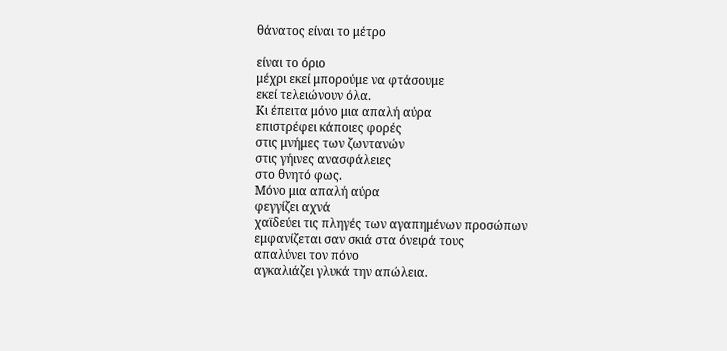θάνατος είναι το μέτρο

είναι το όριο
μέχρι εκεί μπορούμε να φτάσουμε
εκεί τελειώνουν όλα.
Κι έπειτα μόνο μια απαλή αύρα
επιστρέφει κάποιες φορές
στις μνήμες των ζωντανών
στις γήινες ανασφάλειες
στο θνητό φως.
Μόνο μια απαλή αύρα
φεγγίζει αχνά
χαϊδεύει τις πληγές των αγαπημένων προσώπων
εμφανίζεται σαν σκιά στα όνειρά τους
απαλύνει τον πόνο
αγκαλιάζει γλυκά την απώλεια.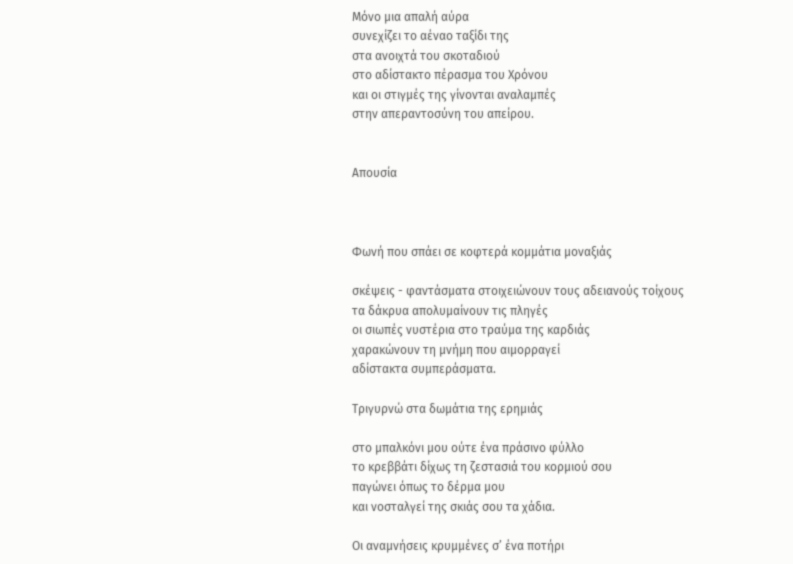Μόνο μια απαλή αύρα
συνεχίζει το αέναο ταξίδι της
στα ανοιχτά του σκοταδιού
στο αδίστακτο πέρασμα του Χρόνου
και οι στιγμές της γίνονται αναλαμπές
στην απεραντοσύνη του απείρου.


Απουσία



Φωνή που σπάει σε κοφτερά κομμάτια μοναξιάς

σκέψεις - φαντάσματα στοιχειώνουν τους αδειανούς τοίχους
τα δάκρυα απολυμαίνουν τις πληγές
οι σιωπές νυστέρια στο τραύμα της καρδιάς
χαρακώνουν τη μνήμη που αιμορραγεί
αδίστακτα συμπεράσματα.

Τριγυρνώ στα δωμάτια της ερημιάς

στο μπαλκόνι μου ούτε ένα πράσινο φύλλο
το κρεββάτι δίχως τη ζεστασιά του κορμιού σου
παγώνει όπως το δέρμα μου
και νοσταλγεί της σκιάς σου τα χάδια.

Οι αναμνήσεις κρυμμένες σ’ ένα ποτήρι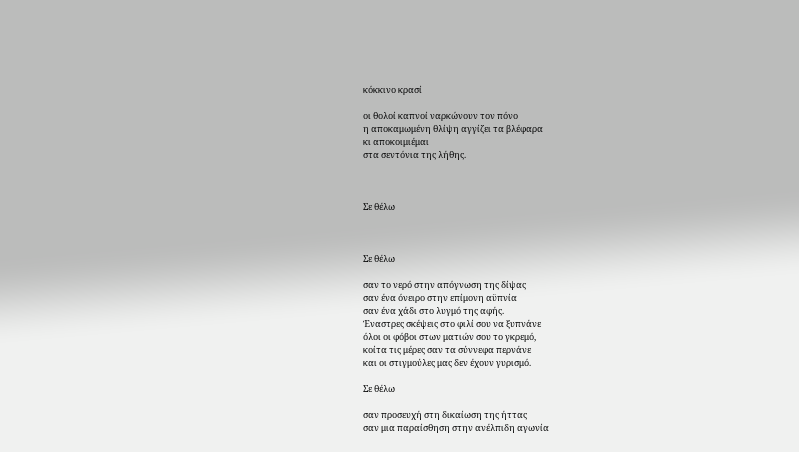κόκκινο κρασί

οι θολοί καπνοί ναρκώνουν τον πόνο
η αποκαμωμένη θλίψη αγγίζει τα βλέφαρα
κι αποκοιμιέμαι
στα σεντόνια της λήθης.



Σε θέλω



Σε θέλω

σαν το νερό στην απόγνωση της δίψας
σαν ένα όνειρο στην επίμονη αϋπνία
σαν ένα χάδι στο λυγμό της αφής.
Έναστρες σκέψεις στο φιλί σου να ξυπνάνε
όλοι οι φόβοι στων ματιών σου το γκρεμό,
κοίτα τις μέρες σαν τα σύννεφα περνάνε
και οι στιγμούλες μας δεν έχουν γυρισμό.

Σε θέλω

σαν προσευχή στη δικαίωση της ήττας
σαν μια παραίσθηση στην ανέλπιδη αγωνία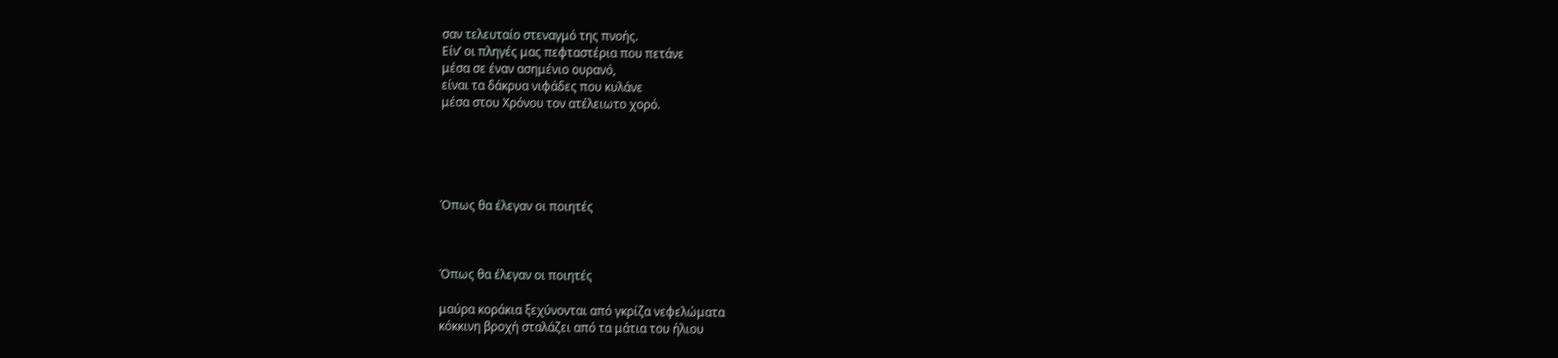σαν τελευταίο στεναγμό της πνοής.
Είν’ οι πληγές μας πεφταστέρια που πετάνε
μέσα σε έναν ασημένιο ουρανό,
είναι τα δάκρυα νιφάδες που κυλάνε
μέσα στου Χρόνου τον ατέλειωτο χορό.





Όπως θα έλεγαν οι ποιητές



Όπως θα έλεγαν οι ποιητές

μαύρα κοράκια ξεχύνονται από γκρίζα νεφελώματα
κόκκινη βροχή σταλάζει από τα μάτια του ήλιου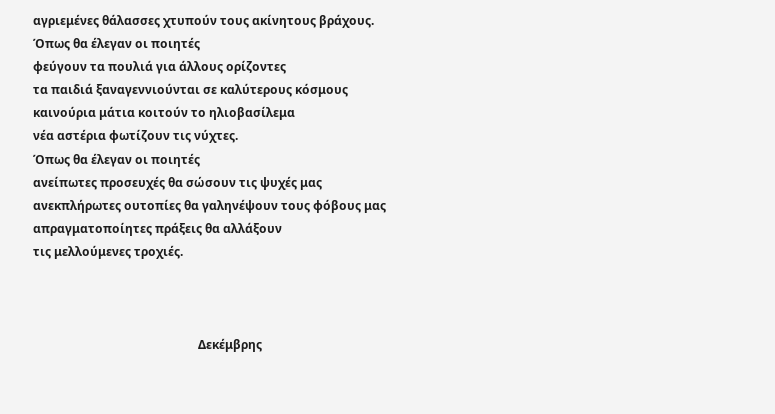αγριεμένες θάλασσες χτυπούν τους ακίνητους βράχους.
Όπως θα έλεγαν οι ποιητές
φεύγουν τα πουλιά για άλλους ορίζοντες
τα παιδιά ξαναγεννιούνται σε καλύτερους κόσμους
καινούρια μάτια κοιτούν το ηλιοβασίλεμα
νέα αστέρια φωτίζουν τις νύχτες.
Όπως θα έλεγαν οι ποιητές
ανείπωτες προσευχές θα σώσουν τις ψυχές μας
ανεκπλήρωτες ουτοπίες θα γαληνέψουν τους φόβους μας
απραγματοποίητες πράξεις θα αλλάξουν
τις μελλούμενες τροχιές.



                                                       Δεκέμβρης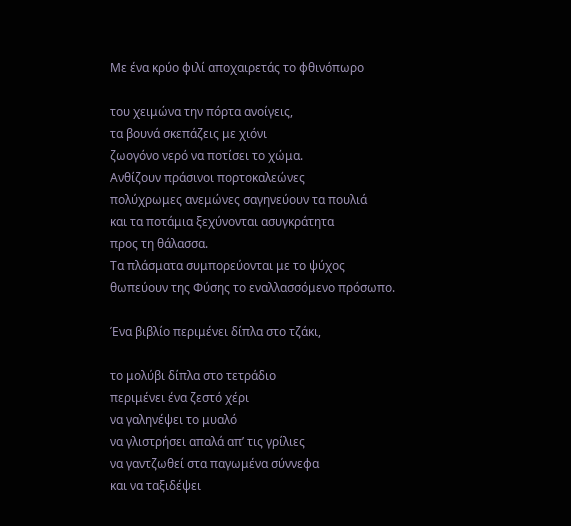Με ένα κρύο φιλί αποχαιρετάς το φθινόπωρο

του χειμώνα την πόρτα ανοίγεις,
τα βουνά σκεπάζεις με χιόνι
ζωογόνο νερό να ποτίσει το χώμα.
Ανθίζουν πράσινοι πορτοκαλεώνες
πολύχρωμες ανεμώνες σαγηνεύουν τα πουλιά
και τα ποτάμια ξεχύνονται ασυγκράτητα
προς τη θάλασσα.
Τα πλάσματα συμπορεύονται με το ψύχος
θωπεύουν της Φύσης το εναλλασσόμενο πρόσωπο.

Ένα βιβλίο περιμένει δίπλα στο τζάκι,

το μολύβι δίπλα στο τετράδιο
περιμένει ένα ζεστό χέρι
να γαληνέψει το μυαλό
να γλιστρήσει απαλά απ’ τις γρίλιες
να γαντζωθεί στα παγωμένα σύννεφα
και να ταξιδέψει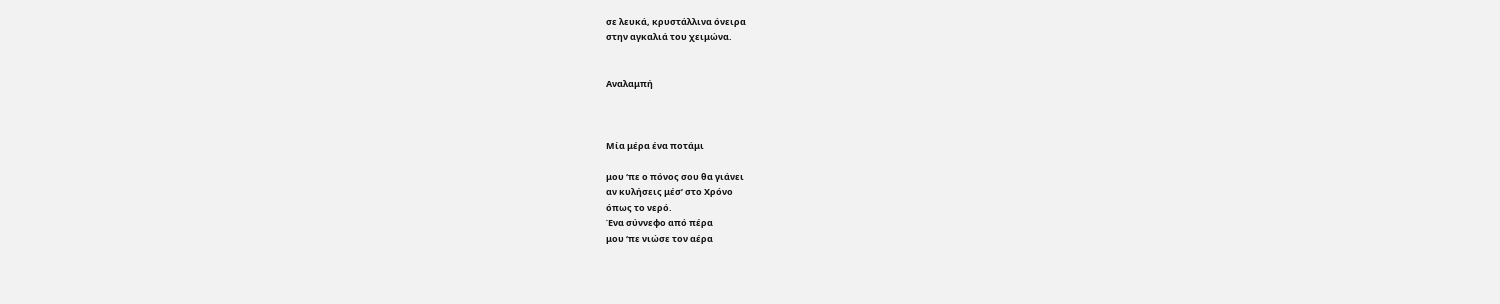σε λευκά, κρυστάλλινα όνειρα
στην αγκαλιά του χειμώνα.


Αναλαμπή



Μία μέρα ένα ποτάμι

μου ‘πε ο πόνος σου θα γιάνει
αν κυλήσεις μέσ’ στο Χρόνο
όπως το νερό.
Ένα σύννεφο από πέρα
μου ‘πε νιώσε τον αέρα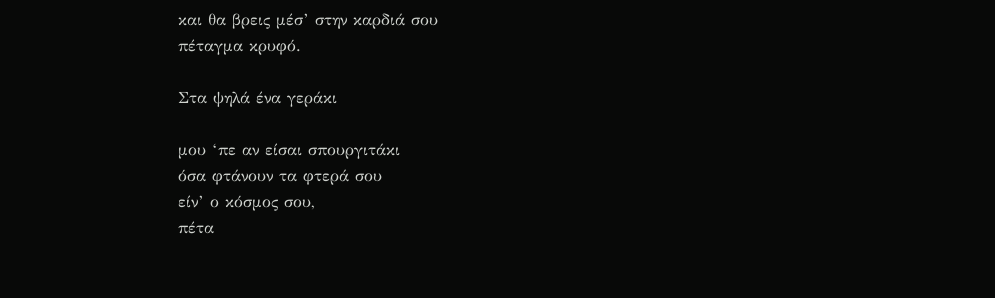και θα βρεις μέσ’ στην καρδιά σου
πέταγμα κρυφό.

Στα ψηλά ένα γεράκι

μου ‘πε αν είσαι σπουργιτάκι
όσα φτάνουν τα φτερά σου
είν’ ο κόσμος σου,
πέτα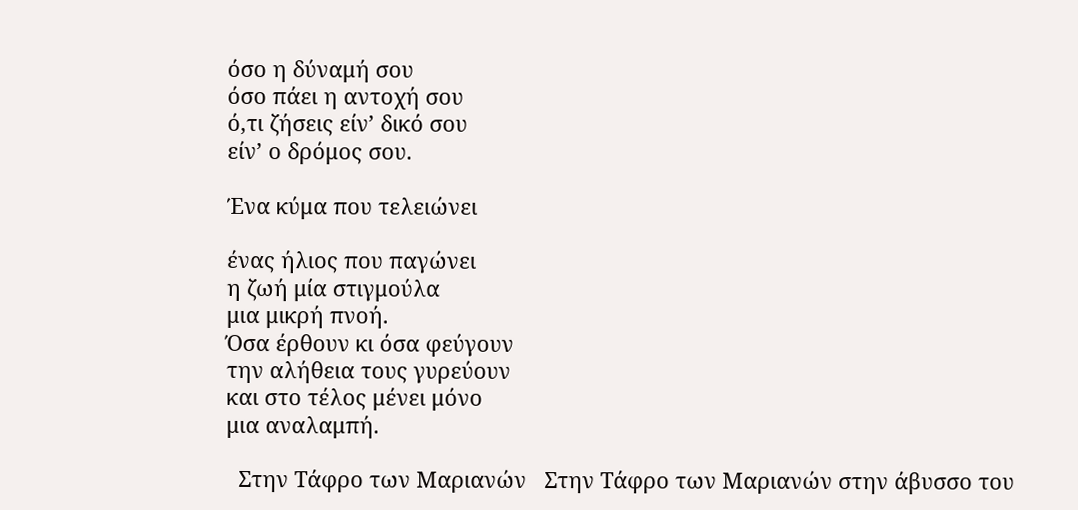όσο η δύναμή σου
όσο πάει η αντοχή σου
ό,τι ζήσεις είν’ δικό σου
είν’ ο δρόμος σου.

Ένα κύμα που τελειώνει

ένας ήλιος που παγώνει
η ζωή μία στιγμούλα
μια μικρή πνοή.
Όσα έρθουν κι όσα φεύγουν
την αλήθεια τους γυρεύουν
και στο τέλος μένει μόνο
μια αναλαμπή.

  Στην Τάφρο των Μαριανών   Στην Τάφρο των Μαριανών στην άβυσσο του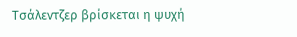Τσάλεντζερ βρίσκεται η ψυχή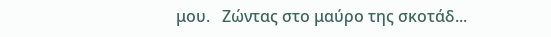μου.   Ζώντας στο μαύρο της σκοτάδ...